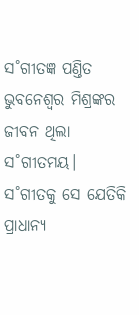ସ˚ଗୀତଜ୍ଞ ପଣ୍ତିତ ଭୁବନେଶ୍ବର ମିଶ୍ରଙ୍କର ଜୀବନ ଥିଲା ସ˚ଗୀତମୟ। ସ˚ଗୀତକୁ ସେ ଯେତିକି ପ୍ରାଧାନ୍ୟ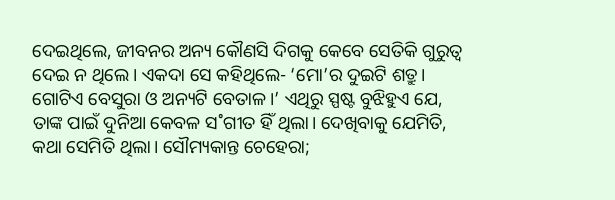ଦେଇଥିଲେ, ଜୀବନର ଅନ୍ୟ କୌଣସି ଦିଗକୁ କେବେ ସେତିକି ଗୁରୁତ୍ବ ଦେଇ ନ ଥିଲେ। ଏକଦା ସେ କହିଥିଲେ- ‘ମୋ’ର ଦୁଇଟି ଶତ୍ରୁ। ଗୋଟିଏ ବେସୁରା ଓ ଅନ୍ୟଟି ବେତାଳ।’ ଏଥିରୁ ସ୍ପଷ୍ଟ ବୁଝିହୁଏ ଯେ, ତାଙ୍କ ପାଇଁ ଦୁନିଆ କେବଳ ସ˚ଗୀତ ହିଁ ଥିଲା। ଦେଖିବାକୁ ଯେମିତି, କଥା ସେମିତି ଥିଲା। ସୌମ୍ୟକାନ୍ତ ଚେହେରା;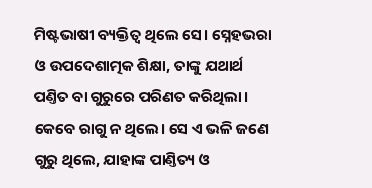ମିଷ୍ଟଭାଷୀ ବ୍ୟକ୍ତିତ୍ବ ଥିଲେ ସେ। ସ୍ନେହଭରା ଓ ଉପଦେଶାତ୍ମକ ଶିକ୍ଷା, ତାଙ୍କୁ ଯଥାର୍ଥ ପଣ୍ତିତ ବା ଗୁରୁରେ ପରିଣତ କରିଥିଲା। କେବେ ରାଗୁ ନ ଥିଲେ। ସେ ଏ ଭଳି ଜଣେ ଗୁରୁ ଥିଲେ, ଯାହାଙ୍କ ପାଣ୍ତିତ୍ୟ ଓ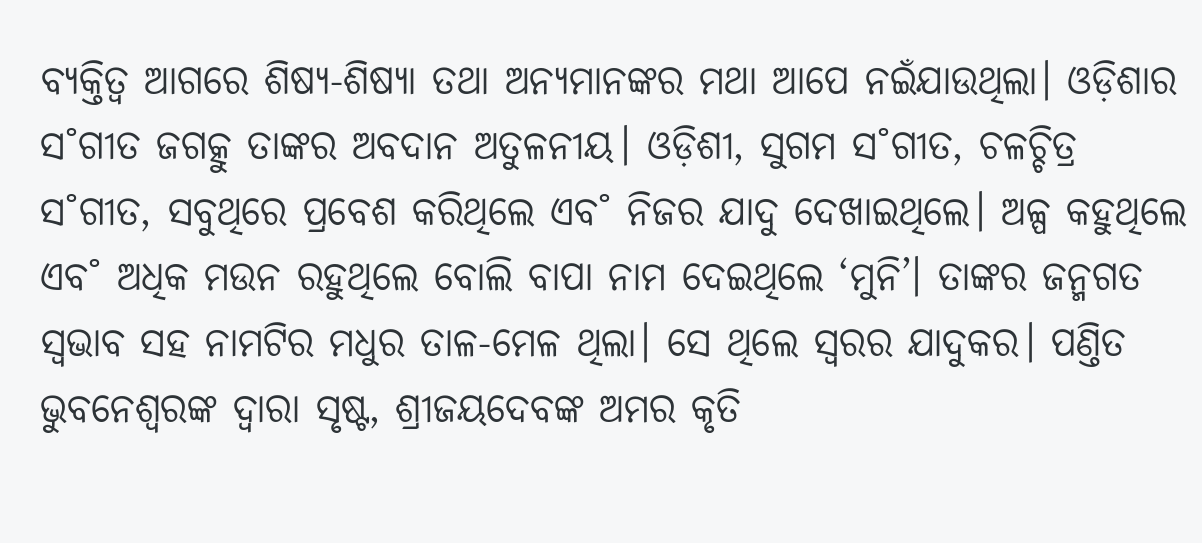ବ୍ୟକ୍ତିତ୍ବ ଆଗରେ ଶିଷ୍ୟ-ଶିଷ୍ୟା ତଥା ଅନ୍ୟମାନଙ୍କର ମଥା ଆପେ ନଇଁଯାଉଥିଲା। ଓଡ଼ିଶାର ସ˚ଗୀତ ଜଗତ୍କୁ ତାଙ୍କର ଅବଦାନ ଅତୁଳନୀୟ। ଓଡ଼ିଶୀ, ସୁଗମ ସ˚ଗୀତ, ଚଳଚ୍ଚିତ୍ର ସ˚ଗୀତ, ସବୁଥିରେ ପ୍ରବେଶ କରିଥିଲେ ଏବ˚ ନିଜର ଯାଦୁ ଦେଖାଇଥିଲେ। ଅଳ୍ପ କହୁଥିଲେ ଏବ˚ ଅଧିକ ମଉନ ରହୁଥିଲେ ବୋଲି ବାପା ନାମ ଦେଇଥିଲେ ‘ମୁନି’। ତାଙ୍କର ଜନ୍ମଗତ ସ୍ବଭାବ ସହ ନାମଟିର ମଧୁର ତାଳ-ମେଳ ଥିଲା। ସେ ଥିଲେ ସ୍ବରର ଯାଦୁକର। ପଣ୍ତିତ ଭୁବନେଶ୍ବରଙ୍କ ଦ୍ବାରା ସୃଷ୍ଟ, ଶ୍ରୀଜୟଦେବଙ୍କ ଅମର କୃତି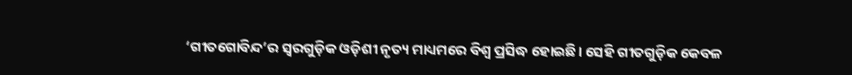‘ଗୀତଗୋବିନ୍ଦ’ର ସ୍ବରଗୁଡ଼ିକ ଓଡ଼ିଶୀ ନୃତ୍ୟ ମାଧ୍ୟମରେ ବିଶ୍ବ ପ୍ରସିଦ୍ଧ ହୋଇଛି। ସେହି ଗୀତଗୁଡ଼ିକ କେବଳ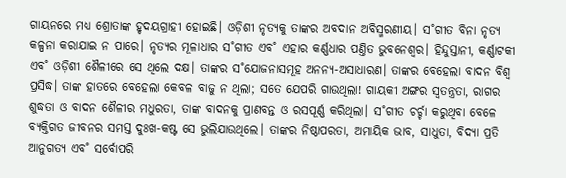ଗାୟନରେ ମଧ୍ୟ ଶ୍ରୋତାଙ୍କ ହୃଦୟଗ୍ରାହୀ ହୋଇଛି। ଓଡ଼ିଶୀ ନୃତ୍ୟକୁ ତାଙ୍କର ଅବଦାନ ଅବିସ୍ମରଣୀୟ। ସ˚ଗୀତ ବିନା ନୃତ୍ୟ କଳ୍ପନା କରାଯାଇ ନ ପାରେ। ନୃତ୍ୟର ମୂଳାଧାର ସ˚ଗୀତ ଏବ˚ ଏହାର କର୍ଣ୍ଣଧାର ପଣ୍ତିତ ଭୁବନେଶ୍ବର। ହିନ୍ଦୁସ୍ତାନୀ, କର୍ଣ୍ଣାଟକୀ ଏବ˚ ଓଡ଼ିଶୀ ଶୈଳୀରେ ସେ ଥିଲେ ଦକ୍ଷ। ତାଙ୍କର ସ˚ଯୋଜନାସମୂହ ଅନନ୍ୟ-ଅସାଧାରଣ। ତାଙ୍କର ବେହେଲା ବାଦନ ବିଶ୍ବ ପ୍ରସିଦ୍ଧ। ତାଙ୍କ ହାତରେ ବେହେଲା କେବଳ ବାଜୁ ନ ଥିଲା; ସତେ ଯେପରି ଗାଉଥିଲା! ଗାୟକୀ ଅଙ୍ଗର ସ୍ବତନ୍ତ୍ରତା, ରାଗର ଶୁଦ୍ଧତା ଓ ବାଦନ ଶୈଳୀର ମଧୁରତା, ତାଙ୍କ ବାଦନକୁ ପ୍ରାଣବନ୍ତ ଓ ରସପୂର୍ଣ୍ଣ କରିଥିଲା। ସ˚ଗୀତ ଚର୍ଚ୍ଚା କରୁଥିବା ବେଳେ ବ୍ୟକ୍ତିଗତ ଜୀବନର ସମସ୍ତ ଦୁଃଖ-କଷ୍ଟ ସେ ଭୁଲିଯାଉଥିଲେ। ତାଙ୍କର ନିଷ୍ଠାପରତା, ଅମାୟିକ ଭାବ, ସାଧୁତା, ବିଦ୍ୟା ପ୍ରତି ଆନୁଗତ୍ୟ ଏବ˚ ସର୍ବୋପରି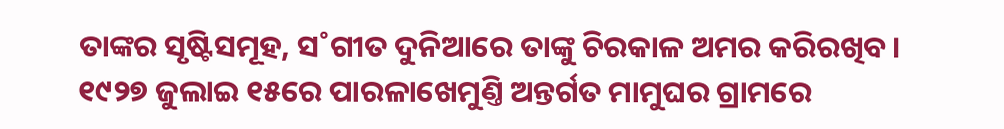ତାଙ୍କର ସୃଷ୍ଟିସମୂହ, ସ˚ଗୀତ ଦୁନିଆରେ ତାଙ୍କୁ ଚିରକାଳ ଅମର କରିରଖିବ।
୧୯୨୭ ଜୁଲାଇ ୧୫ରେ ପାରଳାଖେମୁଣ୍ତି ଅନ୍ତର୍ଗତ ମାମୁଘର ଗ୍ରାମରେ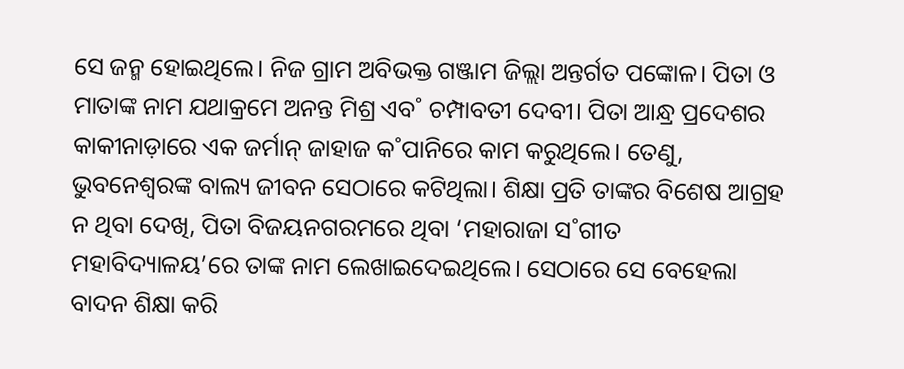ସେ ଜନ୍ମ ହୋଇଥିଲେ। ନିଜ ଗ୍ରାମ ଅବିଭକ୍ତ ଗଞ୍ଜାମ ଜିଲ୍ଲା ଅନ୍ତର୍ଗତ ପଙ୍କୋଳ। ପିତା ଓ ମାତାଙ୍କ ନାମ ଯଥାକ୍ରମେ ଅନନ୍ତ ମିଶ୍ର ଏବ˚ ଚମ୍ପାବତୀ ଦେବୀ। ପିତା ଆନ୍ଧ୍ର ପ୍ରଦେଶର କାକୀନାଡ଼ାରେ ଏକ ଜର୍ମାନ୍ ଜାହାଜ କ˚ପାନିରେ କାମ କରୁଥିଲେ। ତେଣୁ, ଭୁବନେଶ୍ବରଙ୍କ ବାଲ୍ୟ ଜୀବନ ସେଠାରେ କଟିଥିଲା। ଶିକ୍ଷା ପ୍ରତି ତାଙ୍କର ବିଶେଷ ଆଗ୍ରହ ନ ଥିବା ଦେଖି, ପିତା ବିଜୟନଗରମରେ ଥିବା ‘ମହାରାଜା ସ˚ଗୀତ ମହାବିଦ୍ୟାଳୟ’ରେ ତାଙ୍କ ନାମ ଲେଖାଇଦେଇଥିଲେ। ସେଠାରେ ସେ ବେହେଲା ବାଦନ ଶିକ୍ଷା କରି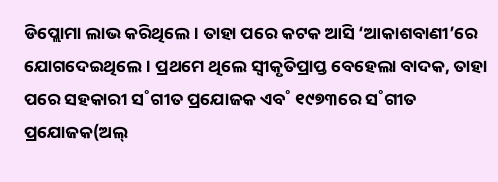ଡିପ୍ଲୋମା ଲାଭ କରିଥିଲେ। ତାହା ପରେ କଟକ ଆସି ‘ଆକାଶବାଣୀ’ରେ ଯୋଗଦେଇଥିଲେ। ପ୍ରଥମେ ଥିଲେ ସ୍ବୀକୃତିପ୍ରାପ୍ତ ବେହେଲା ବାଦକ, ତାହା ପରେ ସହକାରୀ ସ˚ଗୀତ ପ୍ରଯୋଜକ ଏବ˚ ୧୯୭୩ରେ ସ˚ଗୀତ ପ୍ରଯୋଜକ(ଅଲ୍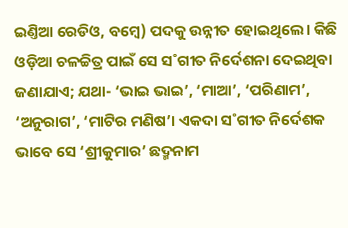ଇଣ୍ତିଆ ରେଡିଓ, ବମ୍ବେ) ପଦକୁ ଉନ୍ନୀତ ହୋଇଥିଲେ। କିଛି ଓଡ଼ିଆ ଚଳଚ୍ଚିତ୍ର ପାଇଁ ସେ ସ˚ଗୀତ ନିର୍ଦେଶନା ଦେଇଥିବା ଜଣାଯାଏ; ଯଥା- ‘ଭାଇ ଭାଇ’, ‘ମାଆ’, ‘ପରିଣାମ’, ‘ଅନୁରାଗ’, ‘ମାଟିର ମଣିଷ’। ଏକଦା ସ˚ଗୀତ ନିର୍ଦେଶକ ଭାବେ ସେ ‘ଶ୍ରୀକୁମାର’ ଛଦ୍ମନାମ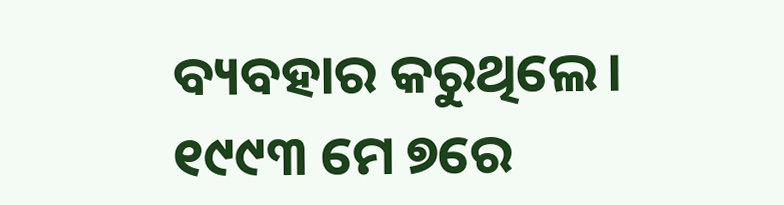ବ୍ୟବହାର କରୁଥିଲେ। ୧୯୯୩ ମେ ୭ରେ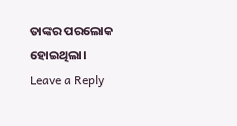ତାଙ୍କର ପରଲୋକ ହୋଇଥିଲା।
Leave a Reply